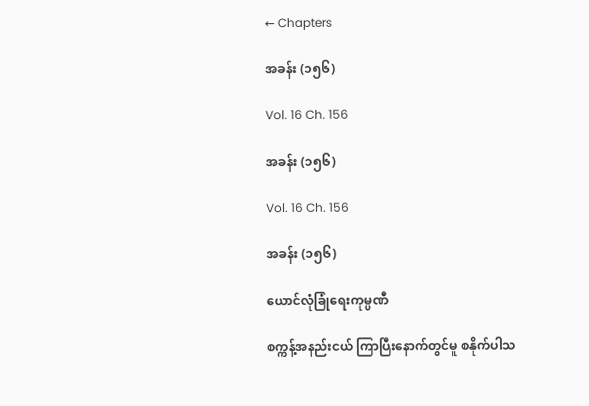← Chapters

အခန်း (၁၅၆)

Vol. 16 Ch. 156

အခန်း (၁၅၆)

Vol. 16 Ch. 156

အခန်း (၁၅၆)

ယောင်လုံခြုံရေးကုမ္ပဏီ

စက္ကန့်အနည်းငယ် ကြာပြီးနောက်တွင်မူ စနိုက်ပါသ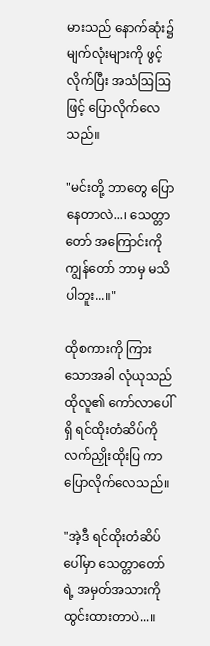မားသည် နောက်ဆုံး၌ မျက်လုံးများကို ဖွင့်လိုက်ပြီး အသံဩဩဖြင့် ပြောလိုက်လေသည်။

"မင်းတို့ ဘာတွေ ပြောနေတာလဲ...၊ သေတ္တာတော် အကြောင်းကို ကျွန်တော် ဘာမှ မသိပါဘူး...။"

ထိုစကားကို ကြားသောအခါ လုံယုသည် ထိုလူ၏ ကော်လာပေါ်ရှိ ရင်ထိုးတံဆိပ်ကို လက်ညှိုးထိုးပြ ကာ ပြောလိုက်လေသည်။

"အဲ့ဒီ ရင်ထိုးတံဆိပ်ပေါ်မှာ သေတ္တာတော် ရဲ့ အမှတ်အသားကို ထွင်းထားတာပဲ...။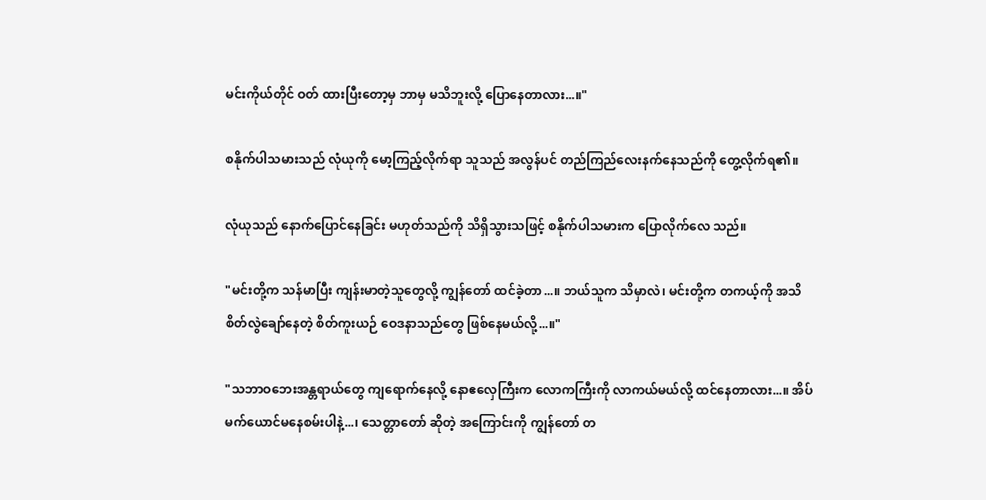မင်းကိုယ်တိုင် ဝတ် ထားပြီးတော့မှ ဘာမှ မသိဘူးလို့ ပြောနေတာလား...။"

စနိုက်ပါသမားသည် လုံယုကို မော့ကြည့်လိုက်ရာ သူသည် အလွန်ပင် တည်ကြည်လေးနက်နေသည်ကို တွေ့လိုက်ရ၏။

လုံယုသည် နောက်ပြောင်နေခြင်း မဟုတ်သည်ကို သိရှိသွားသဖြင့် စနိုက်ပါသမားက ပြောလိုက်လေ သည်။

"မင်းတို့က သန်မာပြီး ကျန်းမာတဲ့သူတွေလို့ ကျွန်တော် ထင်ခဲ့တာ...။ ဘယ်သူက သိမှာလဲ၊ မင်းတို့က တကယ့်ကို အသိစိတ်လွဲချော်နေတဲ့ စိတ်ကူးယဉ် ဝေဒနာသည်တွေ ဖြစ်နေမယ်လို့...။"

"သဘာဝဘေးအန္တရာယ်တွေ ကျရောက်နေလို့ နောဧလှေကြီးက လောကကြီးကို လာကယ်မယ်လို့ ထင်နေတာလား...။ အိပ်မက်ယောင်မနေစမ်းပါနဲ့...၊ သေတ္တာတော် ဆိုတဲ့ အကြောင်းကို ကျွန်တော် တ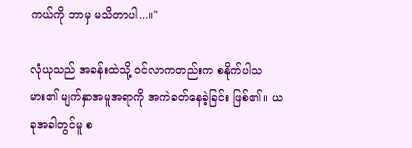ကယ်ကို ဘာမှ မသိတာပါ...။"

လုံယုသည် အခန်းထဲသို့ ဝင်လာကတည်းက စနိုက်ပါသမား၏ မျက်နှာအမူအရာကို အကဲခတ်နေခဲ့ခြင်း ဖြစ်၏။ ယခုအခါတွင်မူ စ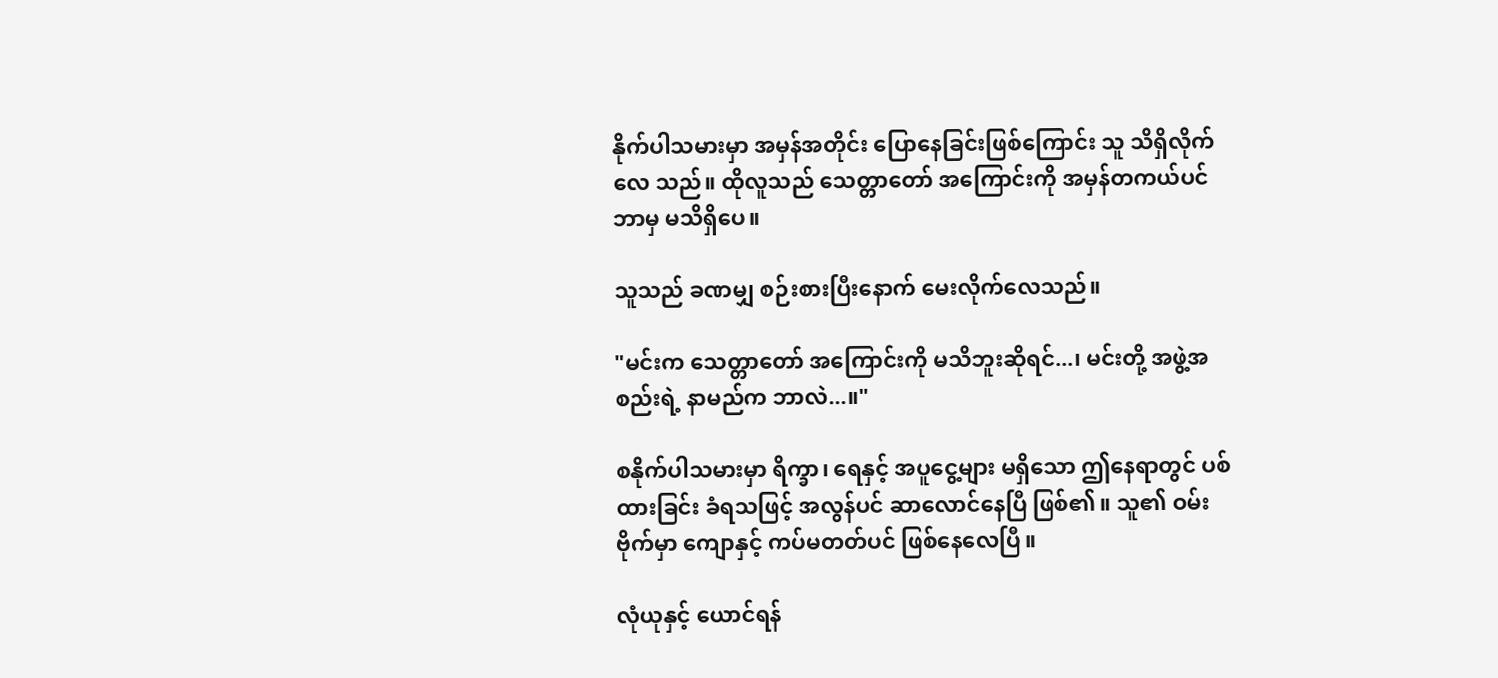နိုက်ပါသမားမှာ အမှန်အတိုင်း ပြောနေခြင်းဖြစ်ကြောင်း သူ သိရှိလိုက်လေ သည်။ ထိုလူသည် သေတ္တာတော် အကြောင်းကို အမှန်တကယ်ပင် ဘာမှ မသိရှိပေ။

သူသည် ခဏမျှ စဉ်းစားပြီးနောက် မေးလိုက်လေသည်။

"မင်းက သေတ္တာတော် အကြောင်းကို မသိဘူးဆိုရင်...၊ မင်းတို့ အဖွဲ့အစည်းရဲ့ နာမည်က ဘာလဲ...။"

စနိုက်ပါသမားမှာ ရိက္ခာ၊ ရေနှင့် အပူငွေ့များ မရှိသော ဤနေရာတွင် ပစ်ထားခြင်း ခံရသဖြင့် အလွန်ပင် ဆာလောင်နေပြီ ဖြစ်၏။ သူ၏ ဝမ်းဗိုက်မှာ ကျောနှင့် ကပ်မတတ်ပင် ဖြစ်နေလေပြီ။

လုံယုနှင့် ယောင်ရန်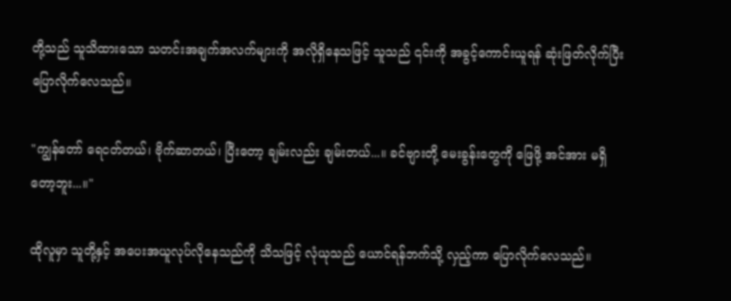တို့သည် သူသိထားသော သတင်းအချက်အလက်များကို အလိုရှိနေသဖြင့် သူသည် ၎င်းကို အခွင့်ကောင်းယူရန် ဆုံးဖြတ်လိုက်ပြီး ပြောလိုက်လေသည်။

"ကျွန်တော် ရေငတ်တယ်၊ ဗိုက်ဆာတယ်၊ ပြီးတော့ ချမ်းလည်း ချမ်းတယ်...။ ခင်ဗျားတို့ မေးခွန်းတွေကို ဖြေဖို့ အင်အား မရှိတော့ဘူး...။"

ထိုလူမှာ သူတို့နှင့် အပေးအယူလုပ်လိုနေသည်ကို သိသဖြင့် လုံယုသည် ယောင်ရန်ဘက်သို့ လှည့်ကာ ပြောလိုက်လေသည်။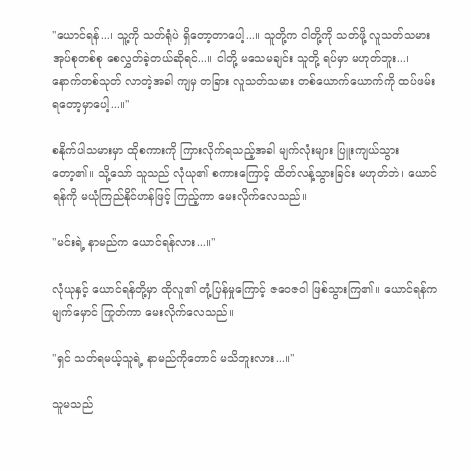"ယောင်ရန်...၊ သူ့ကို သတ်ရုံပဲ ရှိတော့တာပေါ့...။ သူတို့က ငါတို့ကို သတ်ဖို့ လူသတ်သမား အုပ်စုတစ်စု စေလွှတ်ခဲ့တယ်ဆိုရင်...။ ငါတို့ မသေမချင်း သူတို့ ရပ်မှာ မဟုတ်ဘူး...၊ နောက်တစ်သုတ် လာတဲ့အခါ ကျမှ တခြား လူသတ်သမား တစ်ယောက်ယောက်ကို ထပ်ဖမ်းရတော့မှာပေါ့...။"

စနိုက်ပါသမားမှာ ထိုစကားကို ကြားလိုက်ရသည့်အခါ မျက်လုံးများ ပြူးကျယ်သွားတော့၏။ သို့သော် သူသည် လုံယု၏ စကားကြောင့် ထိတ်လန့်သွားခြင်း မဟုတ်ဘဲ၊ ယောင်ရန်ကို မယုံကြည်နိုင်ဟန်ဖြင့် ကြည့်ကာ မေးလိုက်လေသည်။

"မင်းရဲ့ နာမည်က ယောင်ရန်လား...။"

လုံယုနှင့် ယောင်ရန်တို့မှာ ထိုလူ၏ တုံ့ပြန်မှုကြောင့် ဇဝေဇဝါ ဖြစ်သွားကြ၏။ ယောင်ရန်က မျက်မှောင် ကြုတ်ကာ မေးလိုက်လေသည်။

"ရှင် သတ်ရမယ့်သူရဲ့ နာမည်ကိုတောင် မသိဘူးလား...။"

သူမသည်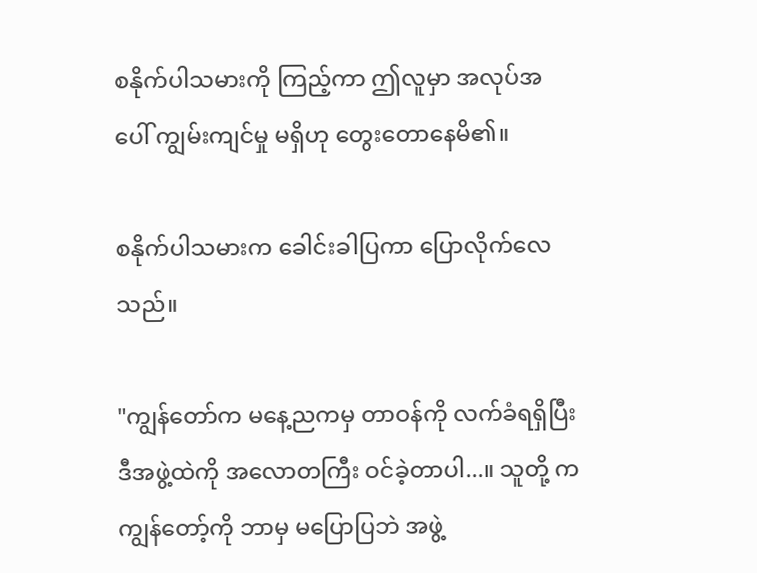စနိုက်ပါသမားကို ကြည့်ကာ ဤလူမှာ အလုပ်အပေါ် ကျွမ်းကျင်မှု မရှိဟု တွေးတောနေမိ၏။

စနိုက်ပါသမားက ခေါင်းခါပြကာ ပြောလိုက်လေသည်။

"ကျွန်တော်က မနေ့ညကမှ တာဝန်ကို လက်ခံရရှိပြီး ဒီအဖွဲ့ထဲကို အလောတကြီး ဝင်ခဲ့တာပါ...။ သူတို့ က ကျွန်တော့်ကို ဘာမှ မပြောပြဘဲ အဖွဲ့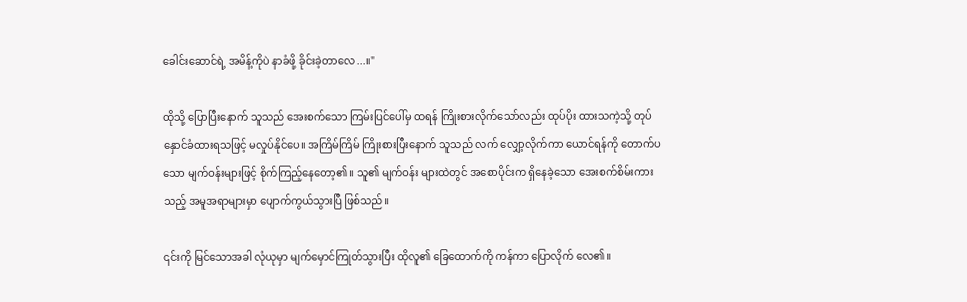ခေါင်းဆောင်ရဲ့ အမိန့်ကိုပဲ နာခံဖို့ ခိုင်းခဲ့တာလေ...။"

ထိုသို့ ပြောပြီးနောက် သူသည် အေးစက်သော ကြမ်းပြင်ပေါ်မှ ထရန် ကြိုးစားလိုက်သော်လည်း ထုပ်ပိုး ထားသကဲ့သို့ တုပ်နှောင်ခံထားရသဖြင့် မလှုပ်နိုင်ပေ။ အကြိမ်ကြိမ် ကြိုးစားပြီးနောက် သူသည် လက် လျှော့လိုက်ကာ ယောင်ရန်ကို တောက်ပသော မျက်ဝန်းများဖြင့် စိုက်ကြည့်နေတော့၏။ သူ၏ မျက်ဝန်း များထဲတွင် အစောပိုင်းက ရှိနေခဲ့သော အေးစက်စိမ်းကားသည့် အမူအရာများမှာ ပျောက်ကွယ်သွားပြီ ဖြစ်သည်။

၎င်းကို မြင်သောအခါ လုံယုမှာ မျက်မှောင်ကြုတ်သွားပြီး ထိုလူ၏ ခြေထောက်ကို ကန်ကာ ပြောလိုက် လေ၏။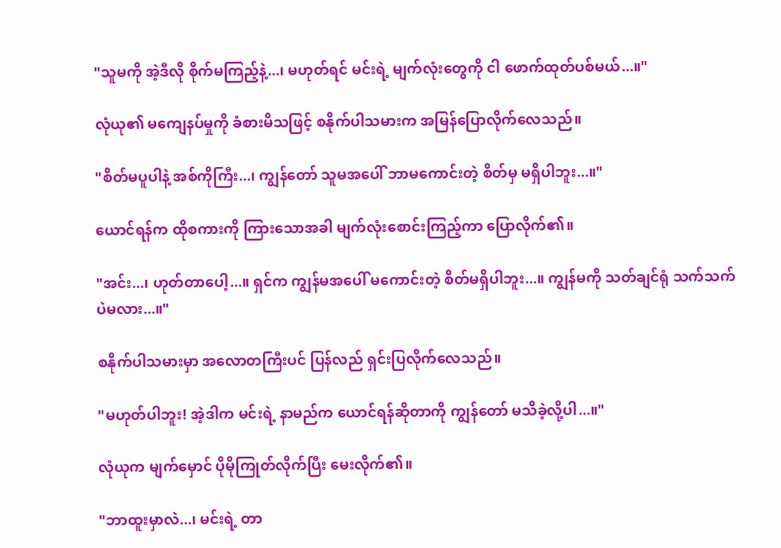"သူမကို အဲ့ဒီလို စိုက်မကြည့်နဲ့...၊ မဟုတ်ရင် မင်းရဲ့ မျက်လုံးတွေကို ငါ ဖောက်ထုတ်ပစ်မယ်...။"

လုံယု၏ မကျေနပ်မှုကို ခံစားမိသဖြင့် စနိုက်ပါသမားက အမြန်ပြောလိုက်လေသည်။

"စိတ်မပူပါနဲ့ အစ်ကိုကြီး...၊ ကျွန်တော် သူမအပေါ် ဘာမကောင်းတဲ့ စိတ်မှ မရှိပါဘူး...။"

ယောင်ရန်က ထိုစကားကို ကြားသောအခါ မျက်လုံးစောင်းကြည့်ကာ ပြောလိုက်၏။

"အင်း...၊ ဟုတ်တာပေါ့...။ ရှင်က ကျွန်မအပေါ် မကောင်းတဲ့ စိတ်မရှိပါဘူး...။ ကျွန်မကို သတ်ချင်ရုံ သက်သက်ပဲမလား...။"

စနိုက်ပါသမားမှာ အလောတကြီးပင် ပြန်လည် ရှင်းပြလိုက်လေသည်။

"မဟုတ်ပါဘူး! အဲ့ဒါက မင်းရဲ့ နာမည်က ယောင်ရန်ဆိုတာကို ကျွန်တော် မသိခဲ့လို့ပါ...။"

လုံယုက မျက်မှောင် ပိုမိုကြုတ်လိုက်ပြီး မေးလိုက်၏။

"ဘာထူးမှာလဲ...၊ မင်းရဲ့ တာ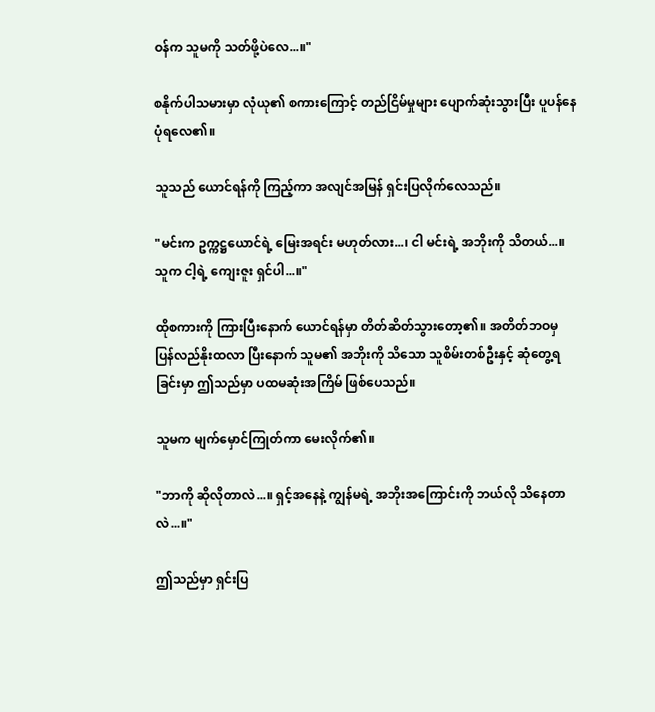ဝန်က သူမကို သတ်ဖို့ပဲလေ...။"

စနိုက်ပါသမားမှာ လုံယု၏ စကားကြောင့် တည်ငြိမ်မှုများ ပျောက်ဆုံးသွားပြီး ပူပန်နေပုံရလေ၏။

သူသည် ယောင်ရန်ကို ကြည့်ကာ အလျင်အမြန် ရှင်းပြလိုက်လေသည်။

"မင်းက ဥက္ကဋ္ဌယောင်ရဲ့ မြေးအရင်း မဟုတ်လား...၊ ငါ မင်းရဲ့ အဘိုးကို သိတယ်...။ သူက ငါ့ရဲ့ ကျေးဇူး ရှင်ပါ...။"

ထိုစကားကို ကြားပြီးနောက် ယောင်ရန်မှာ တိတ်ဆိတ်သွားတော့၏။ အတိတ်ဘဝမှ ပြန်လည်နိုးထလာ ပြီးနောက် သူမ၏ အဘိုးကို သိသော သူစိမ်းတစ်ဦးနှင့် ဆုံတွေ့ရခြင်းမှာ ဤသည်မှာ ပထမဆုံးအကြိမ် ဖြစ်ပေသည်။

သူမက မျက်မှောင်ကြုတ်ကာ မေးလိုက်၏။

"ဘာကို ဆိုလိုတာလဲ...။ ရှင့်အနေနဲ့ ကျွန်မရဲ့ အဘိုးအကြောင်းကို ဘယ်လို သိနေတာလဲ...။"

ဤသည်မှာ ရှင်းပြ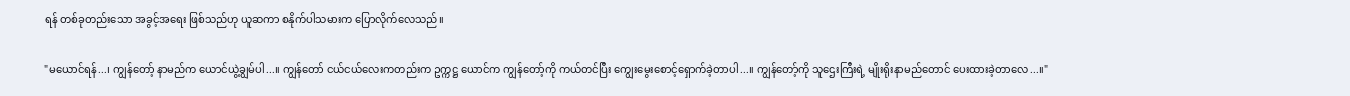ရန် တစ်ခုတည်းသော အခွင့်အရေး ဖြစ်သည်ဟု ယူဆကာ စနိုက်ပါသမားက ပြောလိုက်လေသည်။

"မယောင်ရန်...၊ ကျွန်တော့် နာမည်က ယောင်ယွဲ့ချွမ်ပါ...။ ကျွန်တော် ငယ်ငယ်လေးကတည်းက ဥက္ကဋ္ဌ ယောင်က ကျွန်တော့်ကို ကယ်တင်ပြီး ကျွေးမွေးစောင့်ရှောက်ခဲ့တာပါ...။ ကျွန်တော့်ကို သူဌေးကြီးရဲ့ မျိုးရိုးနာမည်တောင် ပေးထားခဲ့တာလေ...။"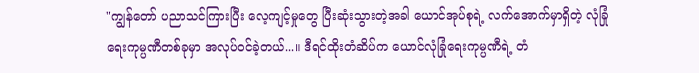"ကျွန်တော် ပညာသင်ကြားပြီး လေ့ကျင့်မှုတွေ ပြီးဆုံးသွားတဲ့အခါ ယောင်အုပ်စုရဲ့ လက်အောက်မှာရှိတဲ့ လုံခြုံရေးကုမ္ပဏီတစ်ခုမှာ အလုပ်ဝင်ခဲ့တယ်...။ ဒီရင်ထိုးတံဆိပ်က ယောင်လုံခြုံရေးကုမ္ပဏီရဲ့ တံ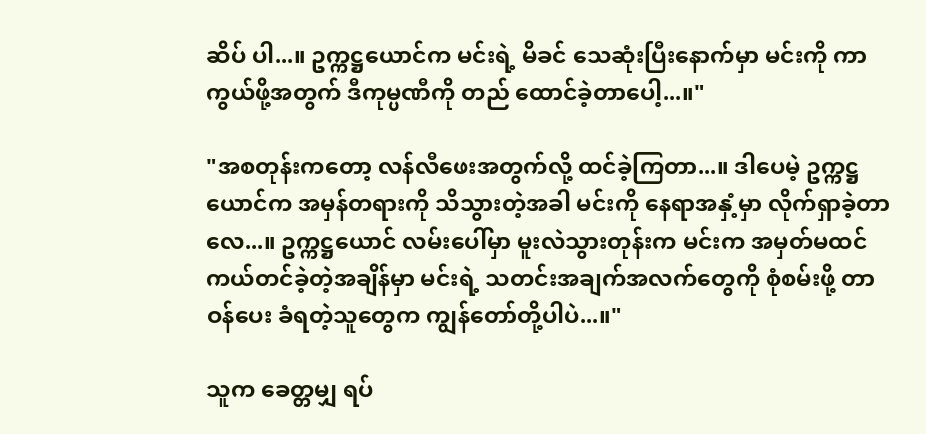ဆိပ် ပါ...။ ဥက္ကဋ္ဌယောင်က မင်းရဲ့ မိခင် သေဆုံးပြီးနောက်မှာ မင်းကို ကာကွယ်ဖို့အတွက် ဒီကုမ္ပဏီကို တည် ထောင်ခဲ့တာပေါ့...။"

"အစတုန်းကတော့ လန်လီဖေးအတွက်လို့ ထင်ခဲ့ကြတာ...။ ဒါပေမဲ့ ဥက္ကဋ္ဌယောင်က အမှန်တရားကို သိသွားတဲ့အခါ မင်းကို နေရာအနှံ့မှာ လိုက်ရှာခဲ့တာလေ...။ ဥက္ကဋ္ဌယောင် လမ်းပေါ်မှာ မူးလဲသွားတုန်းက မင်းက အမှတ်မထင် ကယ်တင်ခဲ့တဲ့အချိန်မှာ မင်းရဲ့ သတင်းအချက်အလက်တွေကို စုံစမ်းဖို့ တာဝန်ပေး ခံရတဲ့သူတွေက ကျွန်တော်တို့ပါပဲ...။"

သူက ခေတ္တမျှ ရပ်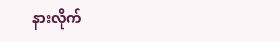နားလိုက်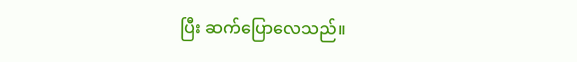ပြီး ဆက်ပြောလေသည်။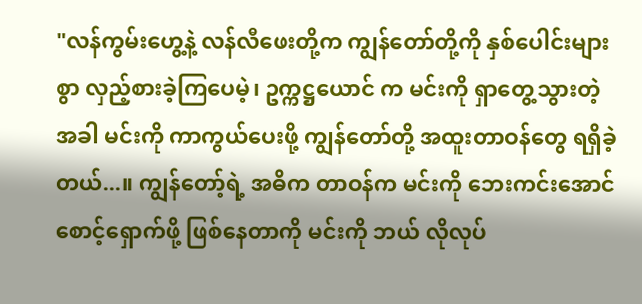"လန်ကွမ်းဟွေ့နဲ့ လန်လီဖေးတို့က ကျွန်တော်တို့ကို နှစ်ပေါင်းများစွာ လှည့်စားခဲ့ကြပေမဲ့၊ ဥက္ကဋ္ဌယောင် က မင်းကို ရှာတွေ့သွားတဲ့အခါ မင်းကို ကာကွယ်ပေးဖို့ ကျွန်တော်တို့ အထူးတာဝန်တွေ ရရှိခဲ့တယ်...။ ကျွန်တော့်ရဲ့ အဓိက တာဝန်က မင်းကို ဘေးကင်းအောင် စောင့်ရှောက်ဖို့ ဖြစ်နေတာကို မင်းကို ဘယ် လိုလုပ်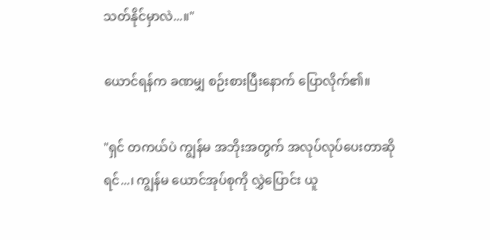သတ်နိုင်မှာလဲ...။"

ယောင်ရန်က ခဏမျှ စဉ်းစားပြီးနောက် ပြောလိုက်၏။

"ရှင် တကယ်ပဲ ကျွန်မ အဘိုးအတွက် အလုပ်လုပ်ပေးတာဆိုရင်...၊ ကျွန်မ ယောင်အုပ်စုကို လွှဲပြောင်း ယူ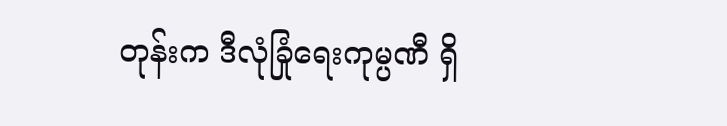တုန်းက ဒီလုံခြုံရေးကုမ္ပဏီ ရှိ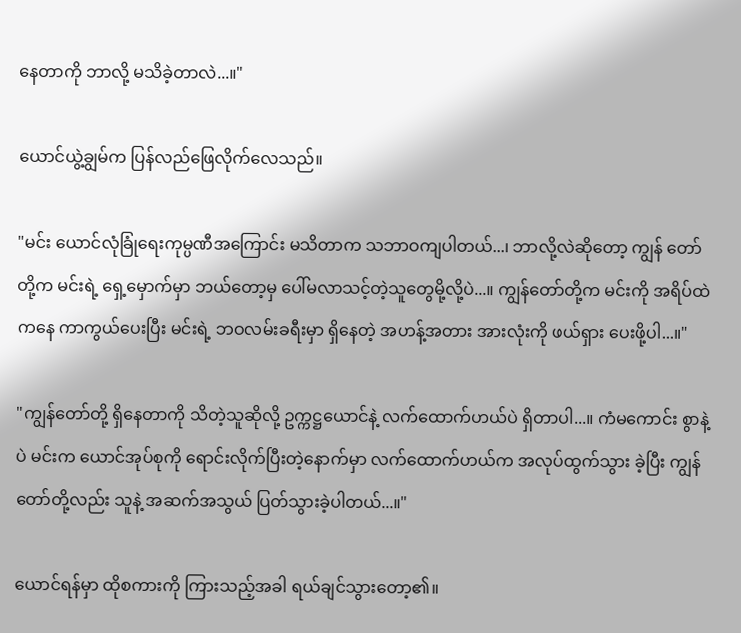နေတာကို ဘာလို့ မသိခဲ့တာလဲ...။"

ယောင်ယွဲ့ချွမ်က ပြန်လည်ဖြေလိုက်လေသည်။

"မင်း ယောင်လုံခြုံရေးကုမ္ပဏီအကြောင်း မသိတာက သဘာဝကျပါတယ်...၊ ဘာလို့လဲဆိုတော့ ကျွန် တော်တို့က မင်းရဲ့ ရှေ့မှောက်မှာ ဘယ်တော့မှ ပေါ်မလာသင့်တဲ့သူတွေမို့လို့ပဲ...။ ကျွန်တော်တို့က မင်းကို အရိပ်ထဲကနေ ကာကွယ်ပေးပြီး မင်းရဲ့ ဘဝလမ်းခရီးမှာ ရှိနေတဲ့ အဟန့်အတား အားလုံးကို ဖယ်ရှား ပေးဖို့ပါ...။"

"ကျွန်တော်တို့ ရှိနေတာကို သိတဲ့သူဆိုလို့ ဥက္ကဋ္ဌယောင်နဲ့ လက်ထောက်ဟယ်ပဲ ရှိတာပါ...။ ကံမကောင်း စွာနဲ့ပဲ မင်းက ယောင်အုပ်စုကို ရောင်းလိုက်ပြီးတဲ့နောက်မှာ လက်ထောက်ဟယ်က အလုပ်ထွက်သွား ခဲ့ပြီး ကျွန်တော်တို့လည်း သူနဲ့ အဆက်အသွယ် ပြတ်သွားခဲ့ပါတယ်...။"

ယောင်ရန်မှာ ထိုစကားကို ကြားသည့်အခါ ရယ်ချင်သွားတော့၏။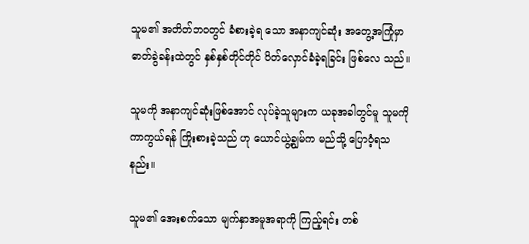သူမ၏ အတိတ်ဘဝတွင် ခံစားခဲ့ရ သော အနာကျင်ဆုံး အတွေ့အကြုံမှာ ဓာတ်ခွဲခန်းထဲတွင် နှစ်နှစ်တိုင်တိုင် ပိတ်လှောင်ခံခဲ့ရခြင်း ဖြစ်လေ သည်။

သူမကို အနာကျင်ဆုံးဖြစ်အောင် လုပ်ခဲ့သူများက ယခုအခါတွင်မူ သူမကို ကာကွယ်ရန် ကြိုးစားခဲ့သည် ဟု ယောင်ယွဲ့ချွမ်က မည်သို့ ပြောဝံ့ရသနည်း။

သူမ၏ အေးစက်သော မျက်နှာအမူအရာကို ကြည့်ရင်း တစ်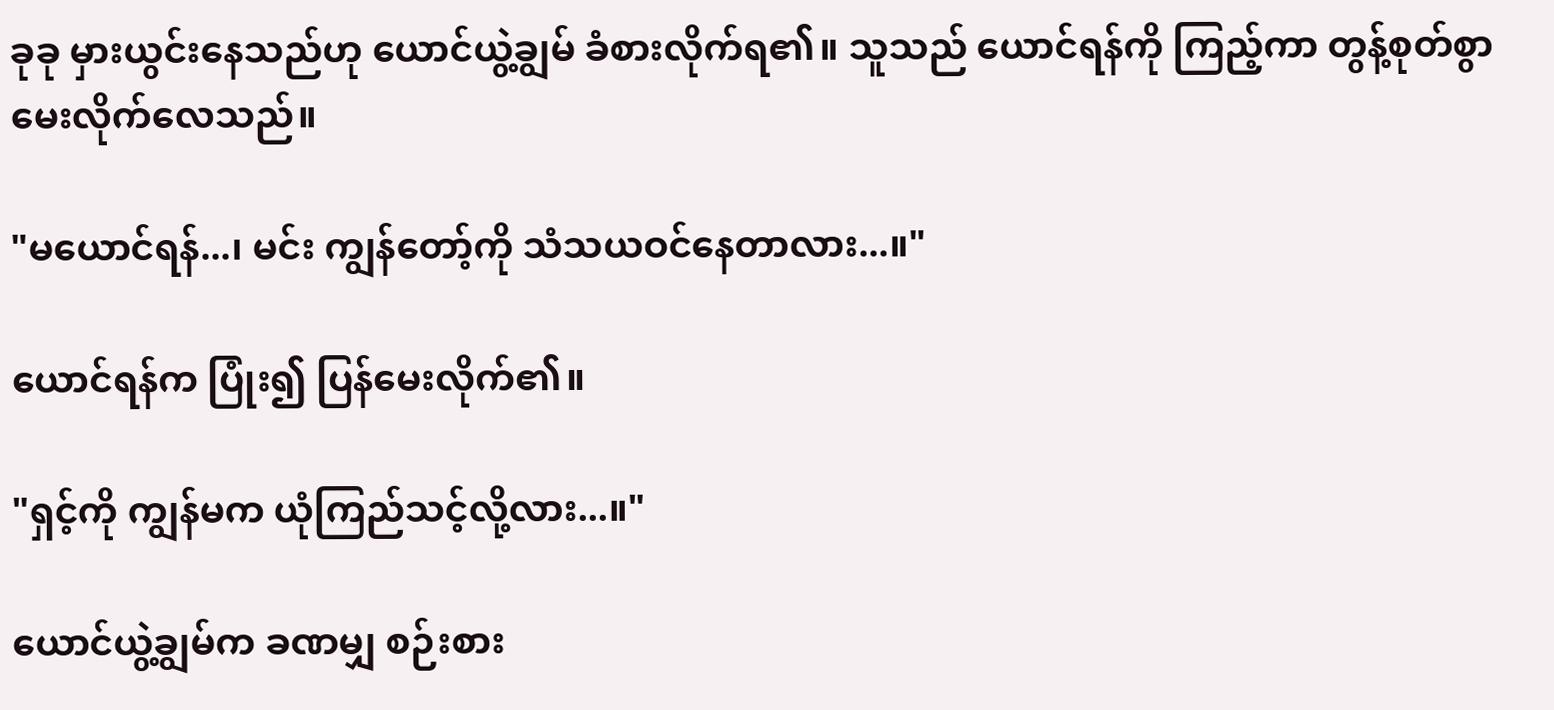ခုခု မှားယွင်းနေသည်ဟု ယောင်ယွဲ့ချွမ် ခံစားလိုက်ရ၏။ သူသည် ယောင်ရန်ကို ကြည့်ကာ တွန့်စုတ်စွာ မေးလိုက်လေသည်။

"မယောင်ရန်...၊ မင်း ကျွန်တော့်ကို သံသယဝင်နေတာလား...။"

ယောင်ရန်က ပြုံး၍ ပြန်မေးလိုက်၏။

"ရှင့်ကို ကျွန်မက ယုံကြည်သင့်လို့လား...။"

ယောင်ယွဲ့ချွမ်က ခဏမျှ စဉ်းစား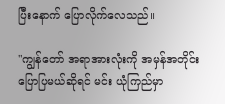ပြီးနောက် ပြောလိုက်လေသည်။

"ကျွန်တော် အရာအားလုံးကို အမှန်အတိုင်း ပြောပြမယ်ဆိုရင် မင်း ယုံကြည်မှာ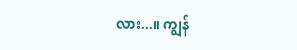လား...။ ကျွန်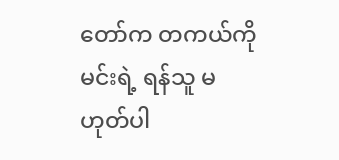တော်က တကယ်ကို မင်းရဲ့ ရန်သူ မဟုတ်ပါ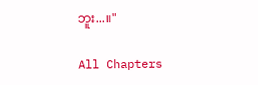ဘူး...။"

All Chapters